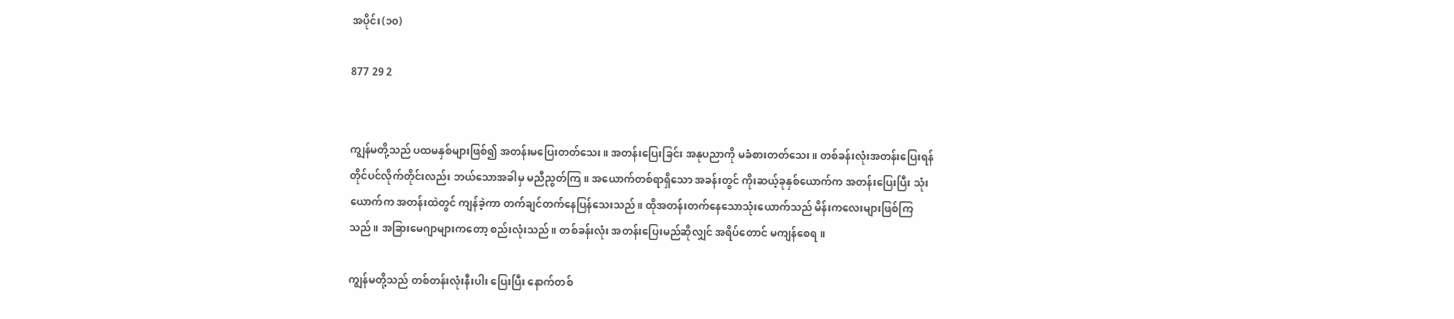အပိုင်း(၁၀)

877 29 2


ကျွန်မတို့သည် ပထမနှစ်များဖြစ်၍ အတန်းမပြေးတတ်သေး။ အတန်းပြေးခြင်း အနုပညာကို မခံစားတတ်သေး။ တစ်ခန်းလုံးအတန်းပြေးရန် တိုင်ပင်လိုက်တိုင်းလည်း ဘယ်သောအခါမှ မညီညွတ်ကြ။ အယောက်တစ်ရာရှိသော အခန်းတွင် ကိုးဆယ့်ခုနှစ်ယောက်က အတန်းပြေးပြီး သုံးယောက်က အတန်းထဲတွင် ကျန်ခဲ့ကာ တက်ချင်တက်နေပြန်သေးသည်။ ထိုအတန်းတက်နေသောသုံးယောက်သည် မိန်းကလေးများဖြစ်ကြသည်။ အခြားမေဂျာများကတော့ စည်းလုံးသည်။ တစ်ခန်းလုံး အတန်းပြေးမည်ဆိုလျှင် အရိပ်တောင် မကျန်စေရ။

ကျွန်မတို့သည် တစ်တန်းလုံးနီးပါး ပြေးပြီး နောက်တစ်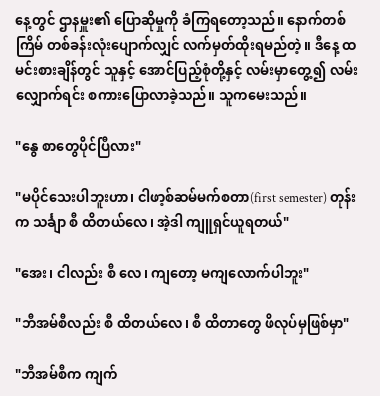နေ့တွင် ဌာနမှူး၏ ပြောဆိုမှုကို ခံကြရတော့သည်။ နောက်တစ်ကြိမ် တစ်ခန်းလုံးပျောက်လျှင် လက်မှတ်ထိုးရမည်တဲ့။ ဒီနေ့ ထမင်းစားချိန်တွင် သူနှင့် အောင်ပြည့်စုံတို့နှင့် လမ်းမှာတွေ့၍ လမ်းလျှောက်ရင်း စကားပြောလာခဲ့သည်။ သူကမေးသည်။

"နွေ စာတွေပိုင်ပြီလား"

"မပိုင်သေးပါဘူးဟာ၊ ငါဖာ့စ်ဆမ်မက်စတာ(first semester) တုန်းက သင်္ချာ စီ ထိတယ်လေ၊ အဲ့ဒါ ကျူရှင်ယူရတယ်"

"အေး၊ ငါလည်း စီ လေ၊ ကျတော့ မကျလောက်ပါဘူး"

"ဘီအမ်စီလည်း စီ ထိတယ်လေ၊ စီ ထိတာတွေ ဖိလုပ်မှဖြစ်မှာ"

"ဘီအမ်စီက ကျက်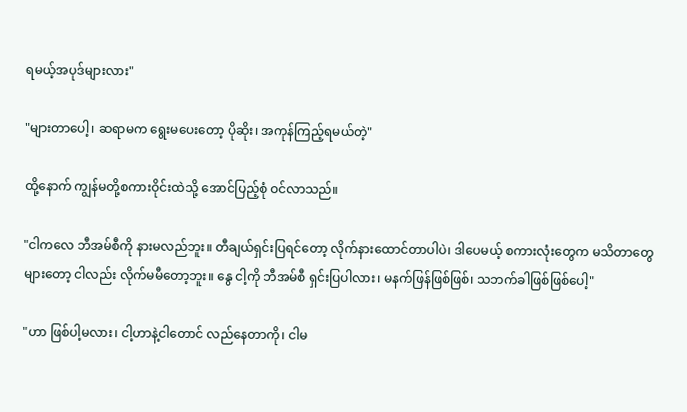ရမယ့်အပုဒ်များလား"

"များတာပေါ့၊ ဆရာမက ရွေးမပေးတော့ ပိုဆိုး၊ အကုန်ကြည့်ရမယ်တဲ့"

ထို့နောက် ကျွန်မတို့စကားဝိုင်းထဲသို့ အောင်ပြည့်စုံ ဝင်လာသည်။

"ငါကလေ ဘီအမ်စီကို နားမလည်ဘူး။ တီချယ်ရှင်းပြရင်တော့ လိုက်နားထောင်တာပါပဲ၊ ဒါပေမယ့် စကားလုံးတွေက မသိတာတွေများတော့ ငါလည်း လိုက်မမီတော့ဘူး။ နွေ ငါ့ကို ဘီအမ်စီ ရှင်းပြပါလား၊ မနက်ဖြန်ဖြစ်ဖြစ်၊ သဘက်ခါဖြစ်ဖြစ်ပေါ့"

"ဟာ ဖြစ်ပါ့မလား‌၊ ငါ့ဟာနဲ့ငါတောင် လည်နေတာကို၊ ငါမ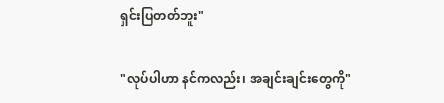ရှင်းပြတတ်ဘူး"

"လုပ်ပါဟာ နင်ကလည်း၊ အချင်းချင်းတွေကို"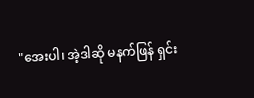"အေးပါ၊ အဲ့ဒါဆို မနက်ဖြန် ရှင်း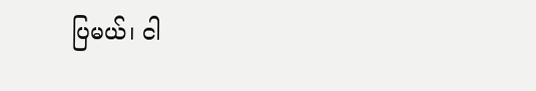ပြမယ်၊ ငါ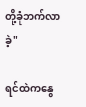တို့ခုံဘက်လာခဲ့"

ရင်ထဲကနွေ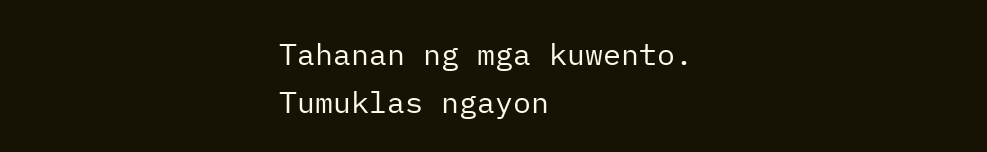Tahanan ng mga kuwento. Tumuklas ngayon